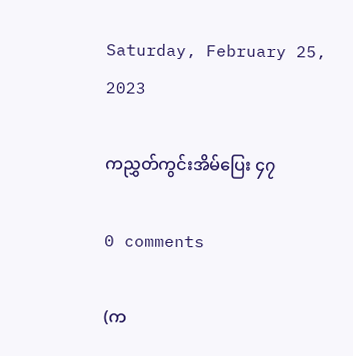Saturday, February 25, 2023

ကညွှတ်ကွင်းအိမ်ပြေး ၄၇

0 comments

(က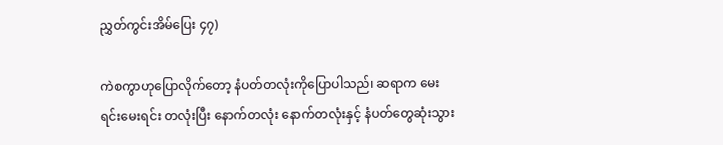ညွှတ်ကွင်းအိမ်ပြေး ၄၇)

ကဲစကွာဟုပြောလိုက်တော့ နံပတ်တလုံးကိုပြောပါသည်၊ ဆရာက မေးရင်းမေးရင်း တလုံးပြီး နောက်တလုံး နောက်တလုံးနှင့် နံပတ်တွေဆုံးသွား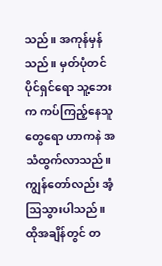သည်။ အကုန်မှန်သည်။ မှတ်ပုံတင်ပိုင်ရှင်ရော သူ့ဘေးက ကပ်ကြည့်နေသူတွေရော ဟာကနဲ အသံထွက်လာသည်။ ကျွန်တော်လည်း အံ့ဩသွားပါသည်။ ထိုအချိန်တွင် တ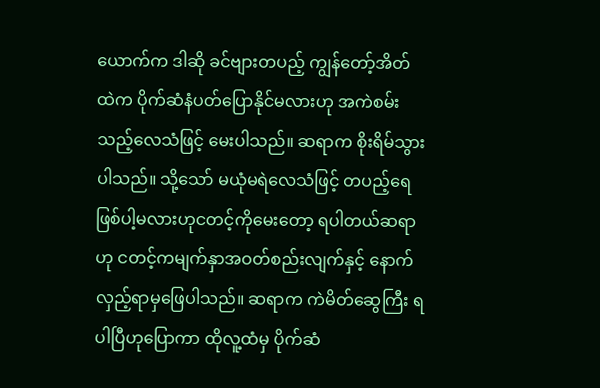ယောက်က ဒါဆို ခင်ဗျားတပည့် ကျွန်တော့်အိတ်ထဲက ပိုက်ဆံနံပတ်ပြောနိုင်မလားဟု အကဲစမ်းသည့်လေသံဖြင့် မေးပါသည်။ ဆရာက စိုးရိမ်သွားပါသည်။ သို့သော် မယုံမရဲလေသံဖြင့် တပည့်ရေ ဖြစ်ပါ့မလားဟုငတင့်ကိုမေးတော့ ရပါတယ်ဆရာဟု ငတင့်ကမျက်နှာအဝတ်စည်းလျက်နှင့် နောက်လှည့်ရာမှဖြေပါသည်။ ဆရာက ကဲမိတ်ဆွေကြီး ရပါပြီဟုပြောကာ ထိုလူ့ထံမှ ပိုက်ဆံ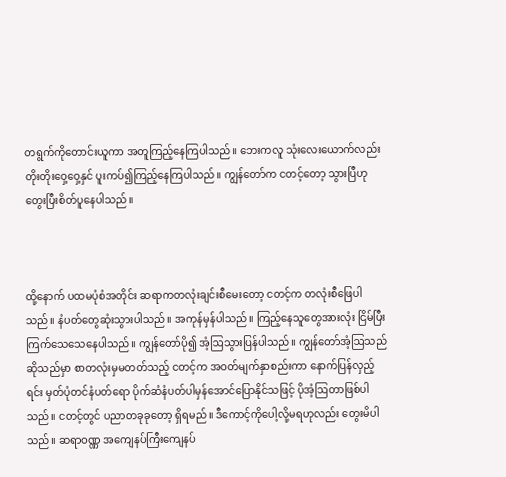တရွက်ကိုတောင်းယူကာ အတူကြည့်နေကြပါသည်။ ဘေးကလူ သုံးလေးယောက်လည်း တိုးတိုးဝှေ့ဝှေ့နှင် ပူးကပ်၍ကြည့်နေကြပါသည်။ ကျွန်တော်က ငတင့်တော့ သွားပြီဟု တွေးပြီးစိတ်ပူနေပါသည်။



ထို့နောက် ပထမပုံစံအတိုင်း ဆရာကတလုံးချင်းစီမေးတော့ ငတင့်က တလုံးစီဖြေပါသည်။ နံပတ်တွေဆုံးသွားပါသည်။ အကုန်မှန်ပါသည်။ ကြည့်နေသူတွေအားလုံး ငြိမ်ပြီး ကြက်သေသေနေပါသည်။ ကျွန်တော်ပို၍ အံ့ဩသွားပြန်ပါသည်။ ကျွန်တော်အံ့ဩသည်ဆိုသည်မှာ စာတလုံးမှမတတ်သည့် ငတင့်က အဝတ်မျက်နှာစည်းကာ နောက်ပြန်လှည့်ရင်း မှတ်ပုံတင်နံပတ်ရော ပိုက်ဆံနံပတ်ပါမှန်အောင်ပြောနိုင်သဖြင့် ပိုအံ့ဩတာဖြစ်ပါသည်။ ငတင့်တွင် ပညာတခုခုတော့ ရှိရမည်။ ဒီကောင့်ကိုပေါ့လို့မရဟုလည်း တွေးမိပါသည်။ ဆရာဝဏ္ဏ အကျေနပ်ကြီးကျေနပ်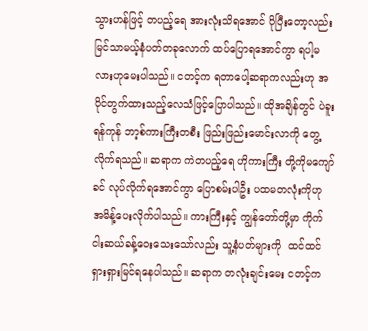သွားဟန်ဖြင့် တပည့်ရေ အားလုံးသိရအောင် ပိုပြီးတော့လည်း မြင်သာမယ့်နံပတ်တခုလောက် ထပ်ပြောရအောင်ကွာ ရပါ့မလားဟုမေးပါသည်။ ငတင့်က ရတာပေါ့ဆရာကလည်းဟု အပိုင်တွက်ထားသည့်လေသံဖြင့်ပြောပါသည်။ ထိုအချိန်တွင် ပဲခူးရန်ကုန် ဘာ့စ်ကားကြီးတစီး ဖြည်းဖြည်းမောင်းလာကို တွေ့လိုက်ရသည်။ ဆရာက ကဲတပည့်ရေ ဟိုကားကြီး တို့ကိုမကျော်ခင် လုပ်လိုက်ရအောင်ကွာ ပြောစမ်းပါဦး ပထမတလုံးကိုဟု အမိန့်ပေးလိုက်ပါသည်။ ကားကြီးနှင့် ကျွန်တော်တို့မှာ ကိုက်ငါးဆယ်ခန့်ဝေးသေးသော်လည်း သူ့နံပတ်များကို  ထင်ထင်ရှားရှားမြင်ရနေပါသည်။ ဆရာက တလုံးချင်းမေး ငတင့်က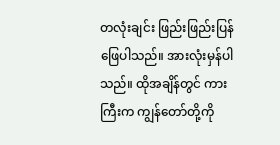တလုံးချင်း ဖြည်းဖြည်းပြန်ဖြေပါသည်။ အားလုံးမှန်ပါသည်။ ထိုအချိန်တွင် ကားကြီးက ကျွန်တော်တို့ကို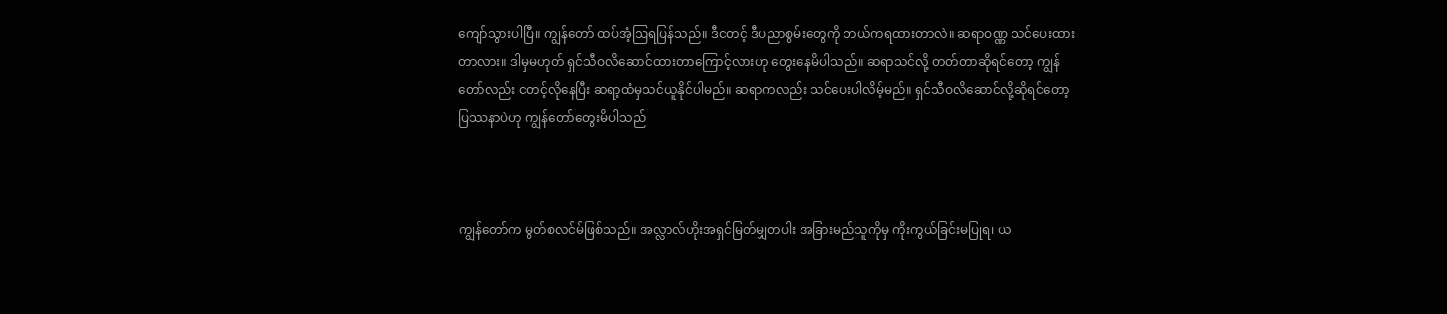ကျော်သွားပါပြီ။ ကျွန်တော် ထပ်အံ့ဩရပြန်သည်။ ဒီငတင့် ဒီပညာစွမ်းတွေကို ဘယ်ကရထားတာလဲ။ ဆရာဝဏ္ဏ သင်ပေးထားတာလား။ ဒါမှမဟုတ် ရှင်သီဝလိဆောင်ထားတာကြောင့်လားဟု တွေးနေမိပါသည်။ ဆရာသင်လို့ တတ်တာဆိုရင်တော့ ကျွန်တော်လည်း ငတင့်လိုနေပြီး ဆရာ့ထံမှသင်ယူနိုင်ပါမည်။ ဆရာကလည်း သင်ပေးပါလိမ့်မည်။ ရှင်သီဝလိဆောင်လို့ဆိုရင်တော့ ပြဿနာပဲဟု ကျွန်တော်တွေးမိပါသည်



ကျွန်တော်က မွတ်စလင်မ်ဖြစ်သည်။ အလ္လာလ်ဟိုးအရှင်မြတ်မျှတပါး အခြားမည်သူကိုမှ ကိုးကွယ်ခြင်းမပြုရ၊ ယ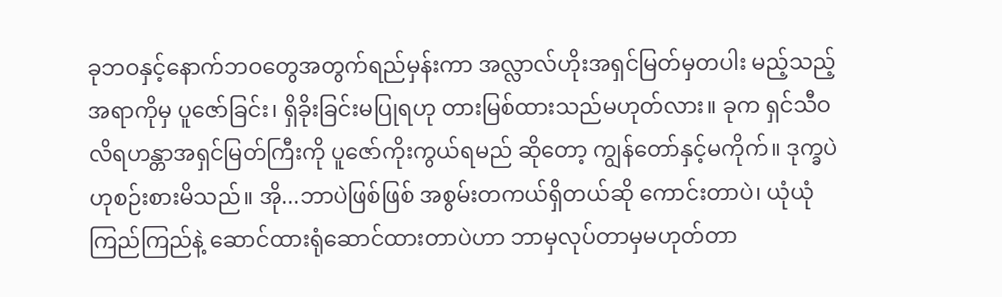ခုဘဝနှင့်နောက်ဘဝတွေအတွက်ရည်မှန်းကာ အလ္လာလ်ဟိုးအရှင်မြတ်မှတပါး မည့်သည့်အရာကိုမှ ပူဇော်ခြင်း၊ ရှိခိုးခြင်းမပြုရဟု တားမြစ်ထားသည်မဟုတ်လား။ ခုက ရှင်သီဝလိရဟန္တာအရှင်မြတ်ကြီးကို ပူဇော်ကိုးကွယ်ရမည် ဆိုတော့ ကျွန်တော်နှင့်မကိုက်။ ဒုက္ခပဲဟုစဉ်းစားမိသည်။ အို...ဘာပဲဖြစ်ဖြစ် အစွမ်းတကယ်ရှိတယ်ဆို ကောင်းတာပဲ၊ ယုံယုံကြည်ကြည်နဲ့ ဆောင်ထားရုံဆောင်ထားတာပဲဟာ ဘာမှလုပ်တာမှမဟုတ်တာ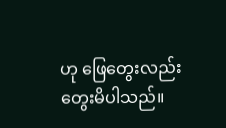ဟု ဖြေတွေးလည်းတွေးမိပါသည်။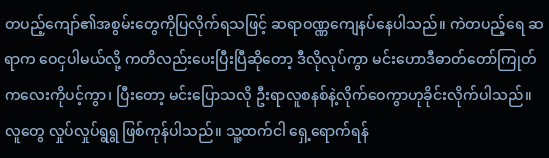တပည့်ကျော်၏အစွမ်းတွေကိုပြလိုက်ရသဖြင့် ဆရာဝဏ္ဏကျေနပ်နေပါသည်။ ကဲတပည့်ရေ ဆရာက ဝေငှပါမယ်လို့ ကတိလည်းပေးပြီးပြီဆိုတော့ ဒီလိုလုပ်ကွာ မင်းဟောဒီဓာတ်တော်ကြုတ်ကလေးကိုပင့်ကွာ၊ ပြီးတော့ မင်းပြောသလို ဦးရာလူစနစ်နဲ့လိုက်ဝေကွာဟုခိုင်းလိုက်ပါသည်။ လူတွေ လှုပ်လှုပ်ရွရွ ဖြစ်ကုန်ပါသည်။ သူ့ထက်ငါ ရှေ့ရောက်ရန်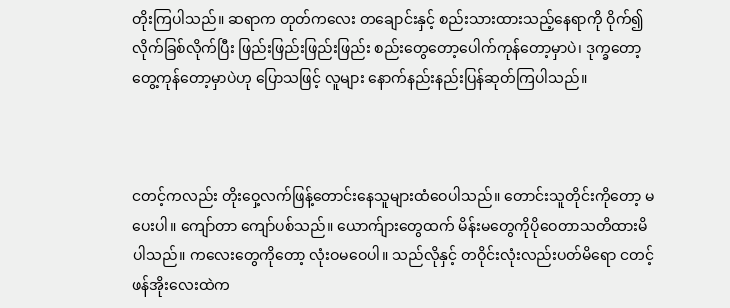တိုးကြပါသည်။ ဆရာက တုတ်ကလေး တချောင်းနှင့် စည်းသားထားသည့်နေရာကို ဝိုက်၍လိုက်ခြစ်လိုက်ပြီး ဖြည်းဖြည်းဖြည်းဖြည်း စည်းတွေတော့ပေါက်ကုန်တော့မှာပဲ၊ ဒုက္ခတော့ တွေ့ကုန်တော့မှာပဲဟု ပြောသဖြင့် လူများ နောက်နည်းနည်းပြန်ဆုတ်ကြပါသည်။



ငတင့်ကလည်း တိုးဝှေ့လက်ဖြန့်တောင်းနေသူများထံဝေပါသည်။ တောင်းသူတိုင်းကိုတော့ မပေးပါ။ ကျော်တာ ကျော်ပစ်သည်။ ယောက်ျားတွေထက် မိန်းမတွေကိုပိုဝေတာသတိထားမိပါသည်။ ကလေးတွေကိုတော့ လုံးဝမဝေပါ။ သည်လိုနှင့် တဝိုင်းလုံးလည်းပတ်မိရော ငတင့်ဖန်အိုးလေးထဲက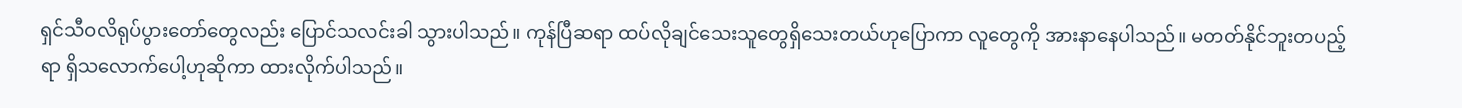ရှင်သီဝလိရုပ်ပွားတော်တွေလည်း ပြောင်သလင်းခါ သွားပါသည်။ ကုန်ပြီဆရာ ထပ်လိုချင်သေးသူတွေရှိသေးတယ်ဟုပြောကာ လူတွေကို အားနာနေပါသည်။ မတတ်နိုင်ဘူးတပည့်ရာ ရှိသလောက်ပေါ့ဟုဆိုကာ ထားလိုက်ပါသည်။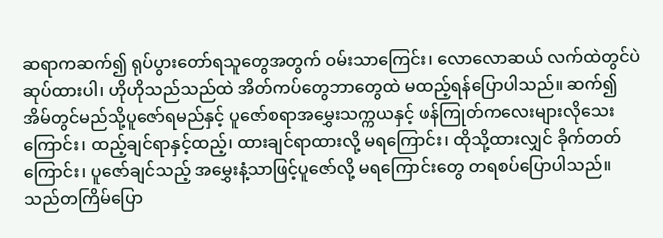ဆရာကဆက်၍ ရုပ်ပွားတော်ရသူတွေအတွက် ဝမ်းသာကြေင်း၊ လောလောဆယ် လက်ထဲတွင်ပဲ ဆုပ်ထားပါ၊ ဟိုဟိုသည်သည်ထဲ အိတ်ကပ်တွေဘာတွေထဲ မထည့်ရန်ပြောပါသည်။ ဆက်၍ အိမ်တွင်မည်သို့ပူဇော်ရမည်နှင့် ပူဇော်စရာအမွှေးသက္ကယနှင့် ဖန်ကြုတ်ကလေးများလိုသေးကြောင်း၊ ထည့်ချင်ရာနှင့်ထည့်၊ ထားချင်ရာထားလို့ မရကြောင်း၊ ထိုသို့ထားလျှင် ခိုက်တတ်ကြောင်း၊ ပူဇော်ချင်သည့် အမွှေးနံ့သာဖြင့်ပူဇော်လို့ မရကြောင်းတွေ တရစပ်ပြောပါသည်။ သည်တကြိမ်ပြော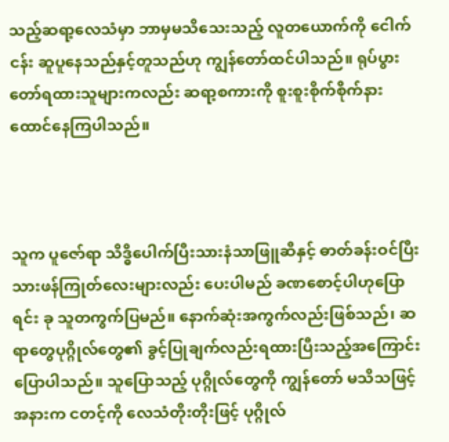သည့်ဆရာ့လေသံမှာ ဘာမှမသိသေးသည့် လူတယောက်ကို ငေါက်ငန်း ဆူပူနေသည်နှင့်တူသည်ဟု ကျွန်တော်ထင်ပါသည်။ ရုပ်ပွားတော်ရထားသူများကလည်း ဆရာ့စကားကို စူးစူးစိုက်စိုက်နားထောင်နေကြပါသည်။



သူက ပူဇော်ရာ သိဒ္ဓိပေါက်ပြီးသားနံသာဖြူဆီနှင့် ဓာတ်ခန်းဝင်ပြီးသားဖန်ကြုတ်လေးများလည်း ပေးပါမည် ခဏစောင့်ပါဟုပြောရင်း ခု သူတကွက်ပြမည်။ နောက်ဆုံးအကွက်လည်းဖြစ်သည်၊ ဆရာတွေပုဂ္ဂိုလ်တွေ၏ ခွင့်ပြုချက်လည်းရထားပြီးသည့်အကြောင်းပြောပါသည်။ သူပြောသည့် ပုဂ္ဂိုလ်တွေကို ကျွန်တော် မသိသဖြင့် အနားက ငတင့်ကို လေသံတိုးတိုးဖြင့် ပုဂ္ဂိုလ်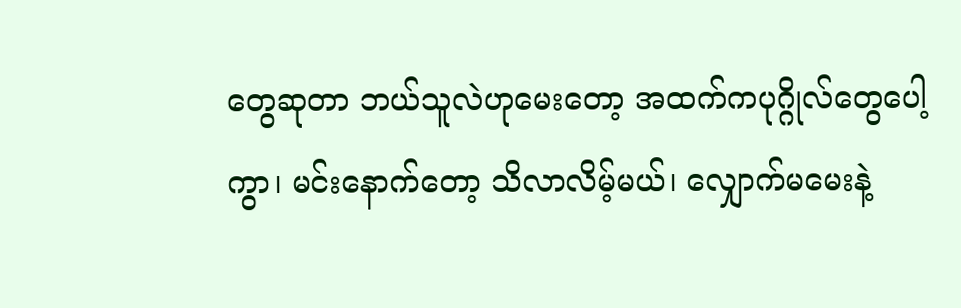တွေဆုတာ ဘယ်သူလဲဟုမေးတော့ အထက်ကပုဂ္ဂိုလ်တွေပေါ့ကွာ၊ မင်းနောက်တော့ သိလာလိမ့်မယ်၊ လျှောက်မမေးနဲ့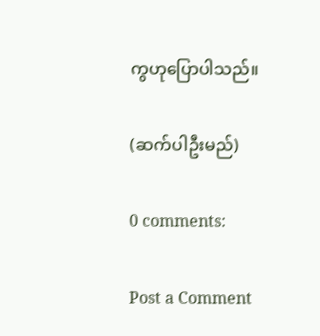ကွဟုပြောပါသည်။

(ဆက်ပါဦးမည်)

0 comments:

Post a Comment